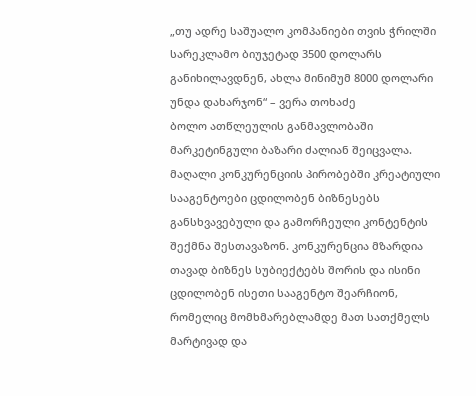„თუ ადრე საშუალო კომპანიები თვის ჭრილში სარეკლამო ბიუჯეტად 3500 დოლარს განიხილავდნენ, ახლა მინიმუმ 8000 დოლარი უნდა დახარჯონ“ – ვერა თოხაძე
ბოლო ათწლეულის განმავლობაში მარკეტინგული ბაზარი ძალიან შეიცვალა. მაღალი კონკურენციის პირობებში კრეატიული სააგენტოები ცდილობენ ბიზნესებს განსხვავებული და გამორჩეული კონტენტის შექმნა შესთავაზონ. კონკურენცია მზარდია თავად ბიზნეს სუბიექტებს შორის და ისინი ცდილობენ ისეთი სააგენტო შეარჩიონ, რომელიც მომხმარებლამდე მათ სათქმელს მარტივად და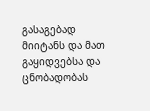გასაგებად მიიტანს და მათ გაყიდვებსა და ცნობადობას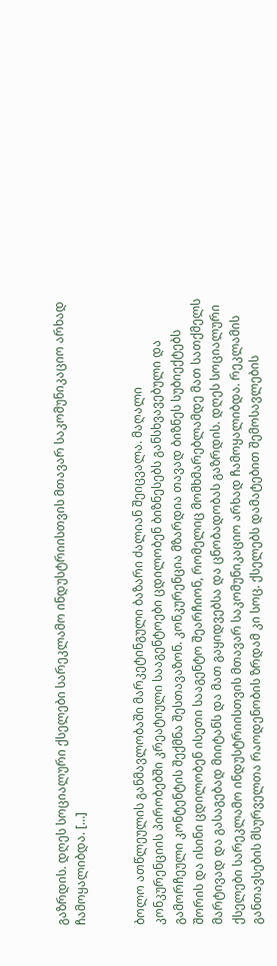გაზრდის. დღეს სოციალური ქსელები სარეკლამო ინდუსტრიისთვის მთავარ საკომუნიკაციო არხად ჩამოყალიბდა. […]


ბოლო ათწლეულის განმავლობაში მარკეტინგული ბაზარი ძალიან შეიცვალა. მაღალი კონკურენციის პირობებში კრეატიული სააგენტოები ცდილობენ ბიზნესებს განსხვავებული და გამორჩეული კონტენტის შექმნა შესთავაზონ. კონკურენცია მზარდია თავად ბიზნეს სუბიექტებს შორის და ისინი ცდილობენ ისეთი სააგენტო შეარჩიონ, რომელიც მომხმარებლამდე მათ სათქმელს მარტივად და გასაგებად მიიტანს და მათ გაყიდვებსა და ცნობადობას გაზრდის. დღეს სოციალური ქსელები სარეკლამო ინდუსტრიისთვის მთავარ საკომუნიკაციო არხად ჩამოყალიბდა. რეკლამის განთავსების მსურველთა რაოდენობის ზრდამ კი სოც. ქსელებს დამატებით შემოსავლების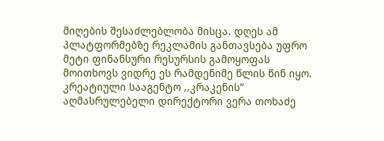მიღების შესაძლებლობა მისცა. დღეს ამ პლატფორმებზე რეკლამის განთავსება უფრო მეტი ფინანსური რესურსის გამოყოფას მოითხოვს ვიდრე ეს რამდენიმე წლის წინ იყო.
კრეატიული სააგენტო ,,კრაკენის“ აღმასრულებელი დირექტორი ვერა თოხაძე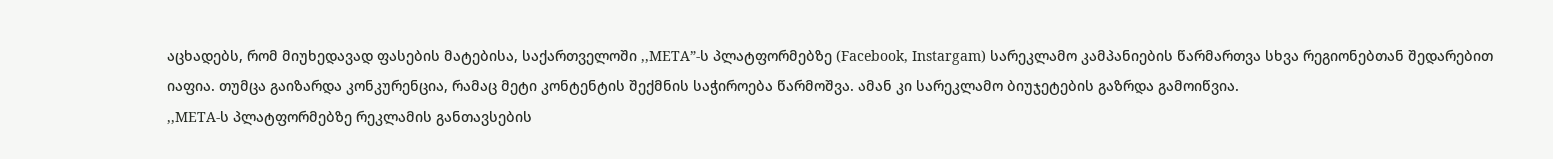აცხადებს, რომ მიუხედავად ფასების მატებისა, საქართველოში ,,META”-ს პლატფორმებზე (Facebook, Instargam) სარეკლამო კამპანიების წარმართვა სხვა რეგიონებთან შედარებით იაფია. თუმცა გაიზარდა კონკურენცია, რამაც მეტი კონტენტის შექმნის საჭიროება წარმოშვა. ამან კი სარეკლამო ბიუჯეტების გაზრდა გამოიწვია.
,,META-ს პლატფორმებზე რეკლამის განთავსების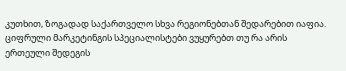კუთხით, ზოგადად საქართველო სხვა რეგიონებთან შედარებით იაფია. ციფრული მარკეტინგის სპეციალისტები ვუყურებთ თუ რა არის ერთეული შედეგის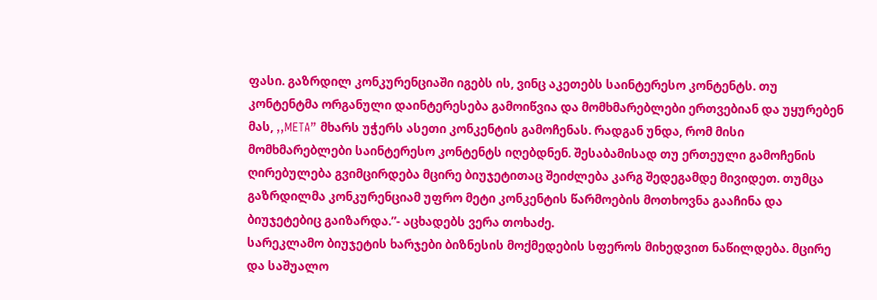ფასი. გაზრდილ კონკურენციაში იგებს ის, ვინც აკეთებს საინტერესო კონტენტს. თუ კონტენტმა ორგანული დაინტერესება გამოიწვია და მომხმარებლები ერთვებიან და უყურებენ მას, ,,META” მხარს უჭერს ასეთი კონკენტის გამოჩენას. რადგან უნდა, რომ მისი მომხმარებლები საინტერესო კონტენტს იღებდნენ. შესაბამისად თუ ერთეული გამოჩენის ღირებულება გვიმცირდება მცირე ბიუჯეტითაც შეიძლება კარგ შედეგამდე მივიდეთ. თუმცა გაზრდილმა კონკურენციამ უფრო მეტი კონკენტის წარმოების მოთხოვნა გააჩინა და ბიუჯეტებიც გაიზარდა.”- აცხადებს ვერა თოხაძე.
სარეკლამო ბიუჯეტის ხარჯები ბიზნესის მოქმედების სფეროს მიხედვით ნაწილდება. მცირე და საშუალო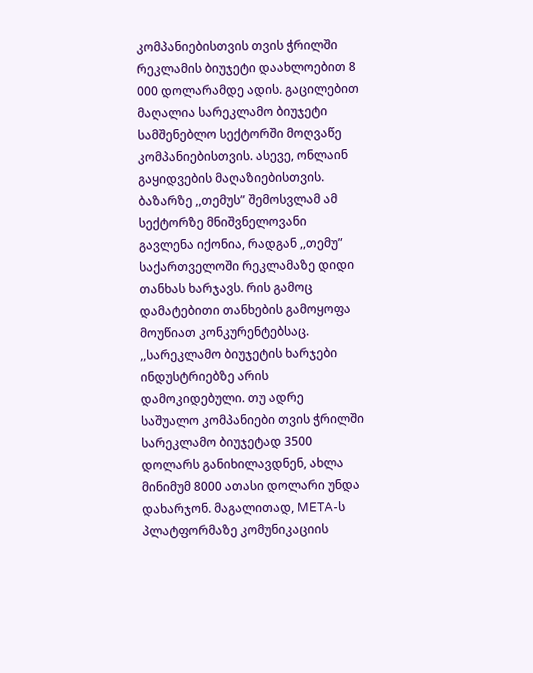კომპანიებისთვის თვის ჭრილში რეკლამის ბიუჯეტი დაახლოებით 8 000 დოლარამდე ადის. გაცილებით მაღალია სარეკლამო ბიუჯეტი სამშენებლო სექტორში მოღვაწე კომპანიებისთვის. ასევე, ონლაინ გაყიდვების მაღაზიებისთვის. ბაზარზე ,,თემუს” შემოსვლამ ამ სექტორზე მნიშვნელოვანი გავლენა იქონია, რადგან ,,თემუ” საქართველოში რეკლამაზე დიდი თანხას ხარჯავს. რის გამოც დამატებითი თანხების გამოყოფა მოუწიათ კონკურენტებსაც.
,,სარეკლამო ბიუჯეტის ხარჯები ინდუსტრიებზე არის დამოკიდებული. თუ ადრე საშუალო კომპანიები თვის ჭრილში სარეკლამო ბიუჯეტად 3500 დოლარს განიხილავდნენ, ახლა მინიმუმ 8000 ათასი დოლარი უნდა დახარჯონ. მაგალითად, META-ს პლატფორმაზე კომუნიკაციის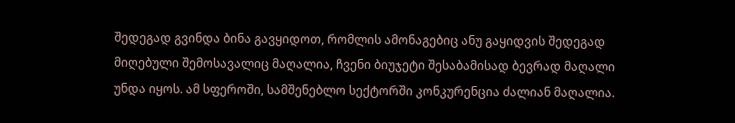შედეგად გვინდა ბინა გავყიდოთ, რომლის ამონაგებიც ანუ გაყიდვის შედეგად მიღებული შემოსავალიც მაღალია, ჩვენი ბიუჯეტი შესაბამისად ბევრად მაღალი უნდა იყოს. ამ სფეროში, სამშენებლო სექტორში კონკურენცია ძალიან მაღალია.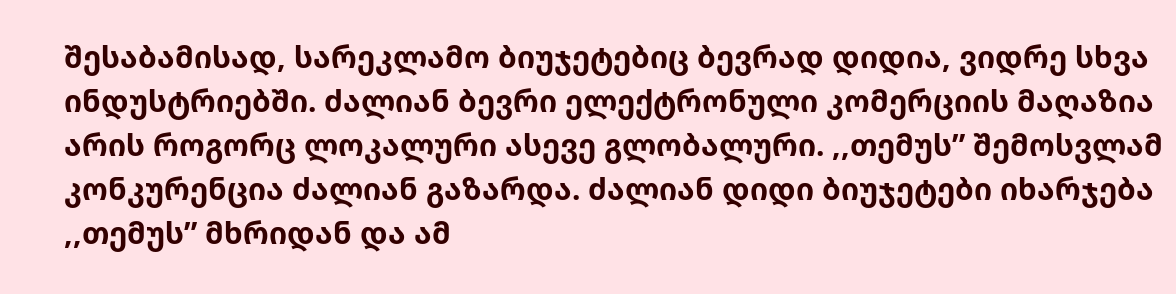შესაბამისად, სარეკლამო ბიუჯეტებიც ბევრად დიდია, ვიდრე სხვა ინდუსტრიებში. ძალიან ბევრი ელექტრონული კომერციის მაღაზია არის როგორც ლოკალური ასევე გლობალური. ,,თემუს” შემოსვლამ კონკურენცია ძალიან გაზარდა. ძალიან დიდი ბიუჯეტები იხარჯება ,,თემუს” მხრიდან და ამ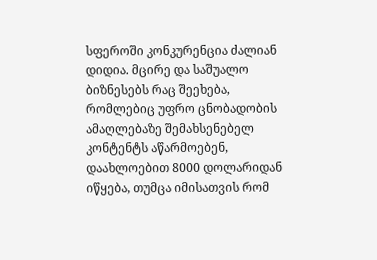სფეროში კონკურენცია ძალიან დიდია. მცირე და საშუალო ბიზნესებს რაც შეეხება, რომლებიც უფრო ცნობადობის ამაღლებაზე შემახსენებელ კონტენტს აწარმოებენ, დაახლოებით 8000 დოლარიდან იწყება, თუმცა იმისათვის რომ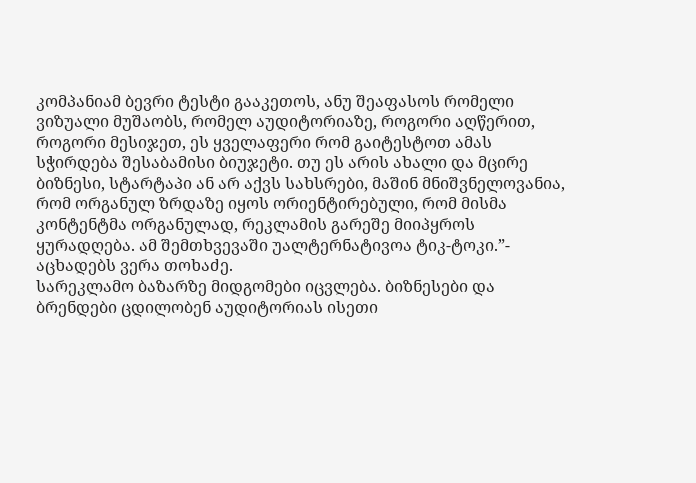კომპანიამ ბევრი ტესტი გააკეთოს, ანუ შეაფასოს რომელი ვიზუალი მუშაობს, რომელ აუდიტორიაზე, როგორი აღწერით, როგორი მესიჯეთ, ეს ყველაფერი რომ გაიტესტოთ ამას სჭირდება შესაბამისი ბიუჯეტი. თუ ეს არის ახალი და მცირე ბიზნესი, სტარტაპი ან არ აქვს სახსრები, მაშინ მნიშვნელოვანია, რომ ორგანულ ზრდაზე იყოს ორიენტირებული, რომ მისმა კონტენტმა ორგანულად, რეკლამის გარეშე მიიპყროს ყურადღება. ამ შემთხვევაში უალტერნატივოა ტიკ-ტოკი.”- აცხადებს ვერა თოხაძე.
სარეკლამო ბაზარზე მიდგომები იცვლება. ბიზნესები და ბრენდები ცდილობენ აუდიტორიას ისეთი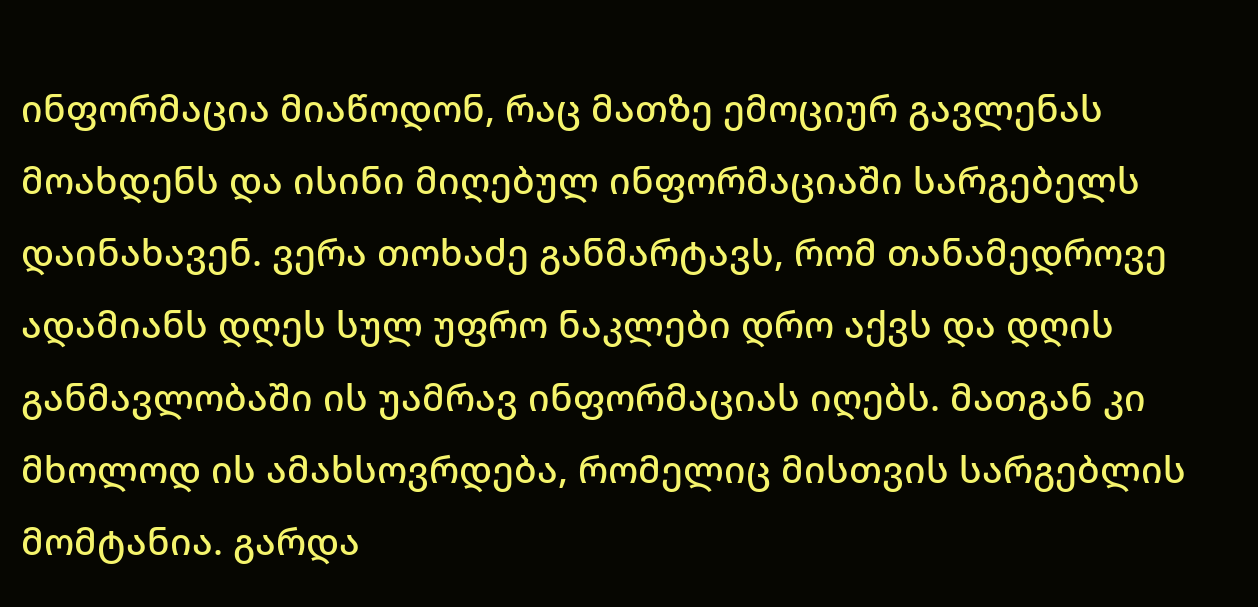ინფორმაცია მიაწოდონ, რაც მათზე ემოციურ გავლენას მოახდენს და ისინი მიღებულ ინფორმაციაში სარგებელს დაინახავენ. ვერა თოხაძე განმარტავს, რომ თანამედროვე ადამიანს დღეს სულ უფრო ნაკლები დრო აქვს და დღის განმავლობაში ის უამრავ ინფორმაციას იღებს. მათგან კი მხოლოდ ის ამახსოვრდება, რომელიც მისთვის სარგებლის მომტანია. გარდა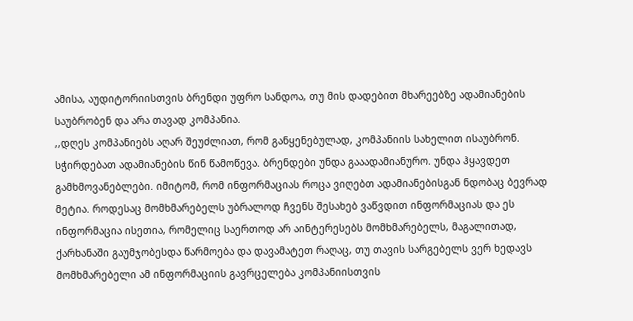ამისა, აუდიტორიისთვის ბრენდი უფრო სანდოა, თუ მის დადებით მხარეებზე ადამიანების საუბრობენ და არა თავად კომპანია.
,,დღეს კომპანიებს აღარ შეუძლიათ, რომ განყენებულად, კომპანიის სახელით ისაუბრონ. სჭირდებათ ადამიანების წინ წამოწევა. ბრენდები უნდა გააადამიანურო. უნდა ჰყავდეთ გამხმოვანებლები. იმიტომ, რომ ინფორმაციას როცა ვიღებთ ადამიანებისგან ნდობაც ბევრად მეტია. როდესაც მომხმარებელს უბრალოდ ჩვენს შესახებ ვაწვდით ინფორმაციას და ეს ინფორმაცია ისეთია, რომელიც საერთოდ არ აინტერესებს მომხმარებელს, მაგალითად, ქარხანაში გაუმჯობესდა წარმოება და დავამატეთ რაღაც, თუ თავის სარგებელს ვერ ხედავს მომხმარებელი ამ ინფორმაციის გავრცელება კომპანიისთვის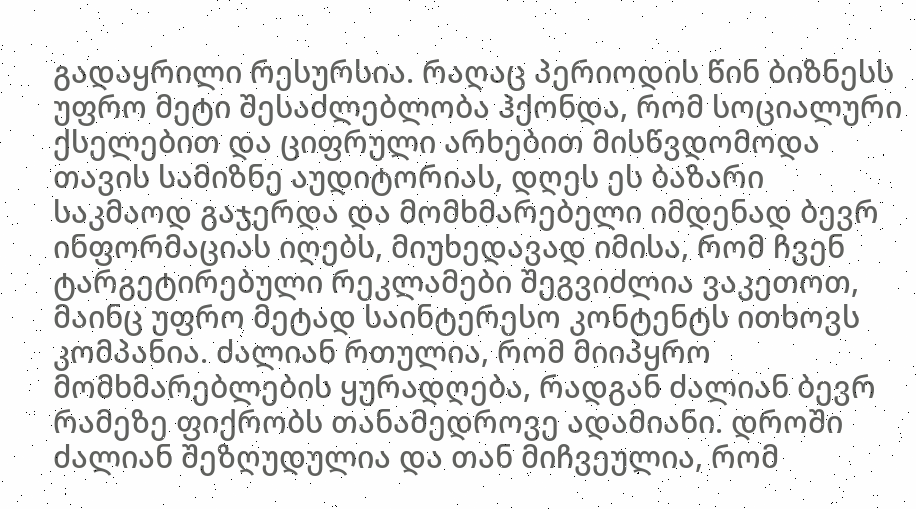გადაყრილი რესურსია. რაღაც პერიოდის წინ ბიზნესს უფრო მეტი შესაძლებლობა ჰქონდა, რომ სოციალური ქსელებით და ციფრული არხებით მისწვდომოდა თავის სამიზნე აუდიტორიას, დღეს ეს ბაზარი საკმაოდ გაჯერდა და მომხმარებელი იმდენად ბევრ ინფორმაციას იღებს, მიუხედავად იმისა, რომ ჩვენ ტარგეტირებული რეკლამები შეგვიძლია ვაკეთოთ, მაინც უფრო მეტად საინტერესო კონტენტს ითხოვს კომპანია. ძალიან რთულია, რომ მიიპყრო მომხმარებლების ყურადღება, რადგან ძალიან ბევრ რამეზე ფიქრობს თანამედროვე ადამიანი. დროში ძალიან შეზღუდულია და თან მიჩვეულია, რომ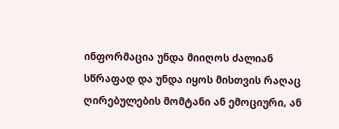ინფორმაცია უნდა მიიღოს ძალიან სწრაფად და უნდა იყოს მისთვის რაღაც ღირებულების მომტანი ან ემოციური, ან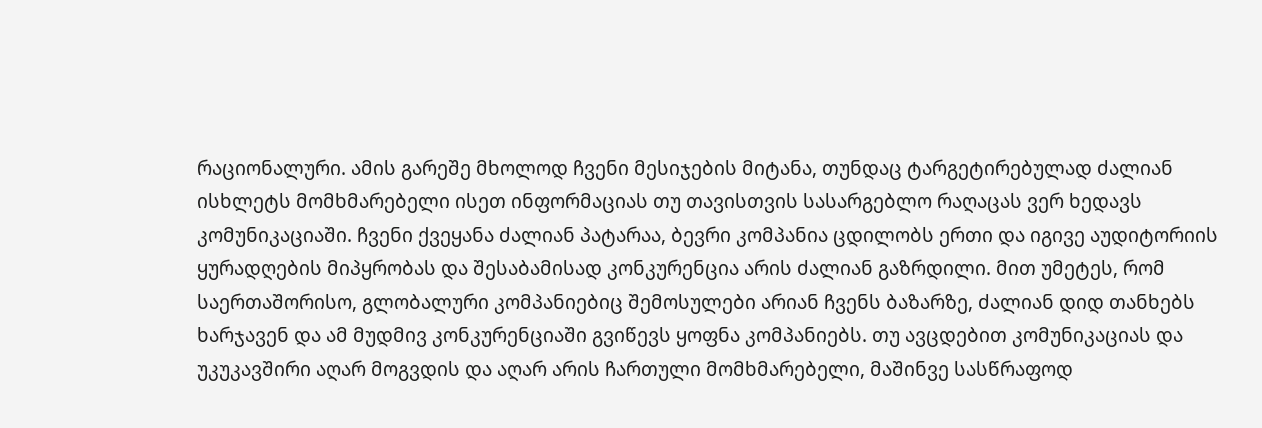რაციონალური. ამის გარეშე მხოლოდ ჩვენი მესიჯების მიტანა, თუნდაც ტარგეტირებულად ძალიან ისხლეტს მომხმარებელი ისეთ ინფორმაციას თუ თავისთვის სასარგებლო რაღაცას ვერ ხედავს კომუნიკაციაში. ჩვენი ქვეყანა ძალიან პატარაა, ბევრი კომპანია ცდილობს ერთი და იგივე აუდიტორიის ყურადღების მიპყრობას და შესაბამისად კონკურენცია არის ძალიან გაზრდილი. მით უმეტეს, რომ საერთაშორისო, გლობალური კომპანიებიც შემოსულები არიან ჩვენს ბაზარზე, ძალიან დიდ თანხებს ხარჯავენ და ამ მუდმივ კონკურენციაში გვიწევს ყოფნა კომპანიებს. თუ ავცდებით კომუნიკაციას და უკუკავშირი აღარ მოგვდის და აღარ არის ჩართული მომხმარებელი, მაშინვე სასწრაფოდ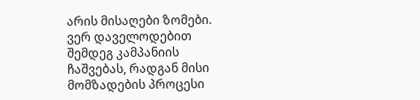არის მისაღები ზომები. ვერ დაველოდებით შემდეგ კამპანიის ჩაშვებას, რადგან მისი მომზადების პროცესი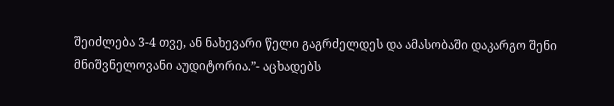შეიძლება 3-4 თვე, ან ნახევარი წელი გაგრძელდეს და ამასობაში დაკარგო შენი მნიშვნელოვანი აუდიტორია.”- აცხადებს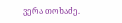ვერა თოხაძე.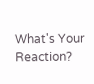What's Your Reaction?